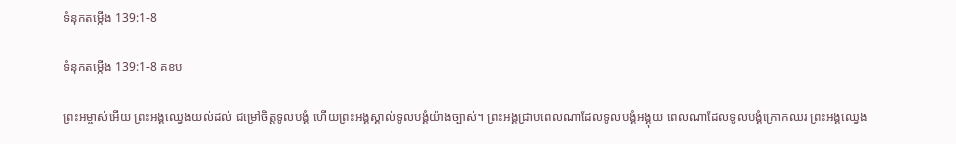ទំនុកតម្កើង 139:1-8

ទំនុកតម្កើង 139:1-8 គខប

ព្រះ‌អម្ចាស់អើយ ព្រះអង្គឈ្វេងយល់ដល់ ជម្រៅចិត្តទូលបង្គំ ហើយព្រះអង្គស្គាល់ទូលបង្គំយ៉ាងច្បាស់។ ព្រះអង្គជ្រាបពេលណាដែលទូលបង្គំអង្គុយ ពេលណាដែលទូលបង្គំក្រោកឈរ ព្រះអង្គឈ្វេង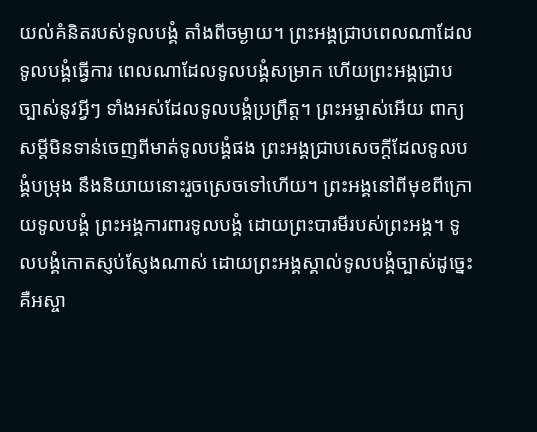យល់គំនិតរបស់ទូលបង្គំ តាំងពីចម្ងាយ។ ព្រះអង្គជ្រាបពេលណាដែលទូលបង្គំធ្វើការ ពេលណាដែលទូលបង្គំសម្រាក ហើយព្រះអង្គជ្រាបច្បាស់នូវអ្វីៗ ទាំងអស់ដែលទូលបង្គំប្រព្រឹត្ត។ ព្រះ‌អម្ចាស់អើយ ពាក្យសម្ដីមិនទាន់ចេញពីមាត់ទូលបង្គំផង ព្រះអង្គជ្រាបសេចក្ដីដែលទូលបង្គំបម្រុង នឹងនិយាយនោះរួចស្រេចទៅហើយ។ ព្រះអង្គនៅពីមុខពីក្រោយទូលបង្គំ ព្រះអង្គការពារទូលបង្គំ ដោយព្រះ‌បារមីរបស់ព្រះអង្គ។ ទូលបង្គំកោតស្ញប់‌ស្ញែងណាស់ ដោយព្រះអង្គស្គាល់ទូលបង្គំច្បាស់ដូច្នេះ គឺអស្ចា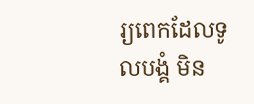រ្យពេកដែលទូលបង្គំ មិន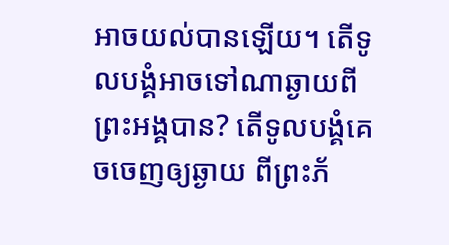អាចយល់បានឡើយ។ តើទូលបង្គំអាចទៅណាឆ្ងាយពីព្រះអង្គបាន? តើទូលបង្គំគេចចេញឲ្យឆ្ងាយ ពីព្រះ‌ភ័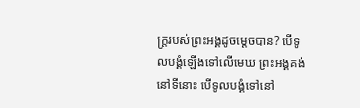ក្ត្ររបស់ព្រះអង្គដូចម្ដេចបាន? បើទូលបង្គំឡើងទៅលើមេឃ ព្រះអង្គគង់នៅទីនោះ បើទូលបង្គំទៅនៅ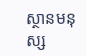ស្ថានមនុស្ស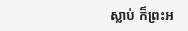ស្លាប់ ក៏ព្រះអ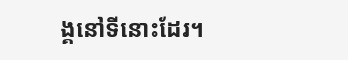ង្គនៅទីនោះដែរ។